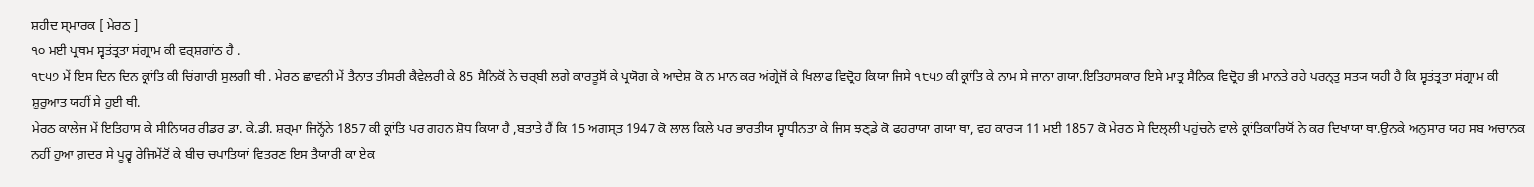ਸ਼ਹੀਦ ਸ੍ਮਾਰਕ [ ਮੇਰਠ ]
੧੦ ਮਈ ਪ੍ਰਥਮ ਸ੍ਵਤਂਤ੍ਰਤਾ ਸਂਗ੍ਰਾਮ ਕੀ ਵਰ੍ਸ਼ਗਾਂਠ ਹੈ .
੧੮੫੭ ਮੇਂ ਇਸ ਦਿਨ ਦਿਨ ਕ੍ਰਾਂਤਿ ਕੀ ਚਿਂਗਾਰੀ ਸੁਲਗੀ ਥੀ . ਮੇਰਠ ਛਾਵਨੀ ਮੇਂ ਤੈਨਾਤ ਤੀਸਰੀ ਕੈਵੇਲਰੀ ਕੇ 85 ਸੈਨਿਕੋਂ ਨੇ ਚਰ੍ਬੀ ਲਗੇ ਕਾਰਤੂਸੋਂ ਕੇ ਪ੍ਰਯੋਗ ਕੇ ਆਦੇਸ਼ ਕੋ ਨ ਮਾਨ ਕਰ ਅਂਗ੍ਰੇਜੋਂ ਕੇ ਖਿਲਾਫ ਵਿਦ੍ਰੋਹ ਕਿਯਾ ਜਿਸੇ ੧੮੫੭ ਕੀ ਕ੍ਰਾਂਤਿ ਕੇ ਨਾਮ ਸੇ ਜਾਨਾ ਗਯਾ.ਇਤਿਹਾਸਕਾਰ ਇਸੇ ਮਾਤ੍ਰ ਸੈਨਿਕ ਵਿਦ੍ਰੋਹ ਭੀ ਮਾਨਤੇ ਰਹੇ ਪਰਨ੍ਤੁ ਸਤ੍ਯ ਯਹੀ ਹੈ ਕਿ ਸ੍ਵਤਂਤ੍ਰਤਾ ਸਂਗ੍ਰਾਮ ਕੀ ਸ਼ੁਰੁਆਤ ਯਹੀਂ ਸੇ ਹੁਈ ਥੀ.
ਮੇਰਠ ਕਾਲੇਜ ਮੇਂ ਇਤਿਹਾਸ ਕੇ ਸੀਨਿਯਰ ਰੀਡਰ ਡਾ. ਕੇ.ਡੀ. ਸ਼ਰ੍ਮਾ ਜਿਨ੍ਹੋਂਨੇ 1857 ਕੀ ਕ੍ਰਾਂਤਿ ਪਰ ਗਹਨ ਸ਼ੋਧ ਕਿਯਾ ਹੈ ,ਬਤਾਤੇ ਹੈਂ ਕਿ 15 ਅਗਸ੍ਤ 1947 ਕੋ ਲਾਲ ਕਿਲੇ ਪਰ ਭਾਰਤੀਯ ਸ੍ਵਾਧੀਨਤਾ ਕੇ ਜਿਸ ਝਣ੍ਡੇ ਕੋ ਫਹਰਾਯਾ ਗਯਾ ਥਾ, ਵਹ ਕਾਰ੍ਯ 11 ਮਈ 1857 ਕੋ ਮੇਰਠ ਸੇ ਦਿਲ੍ਲੀ ਪਹੁਂਚਨੇ ਵਾਲੇ ਕ੍ਰਾਂਤਿਕਾਰਿਯੋਂ ਨੇ ਕਰ ਦਿਖਾਯਾ ਥਾ.ਉਨਕੇ ਅਨੁਸਾਰ ਯਹ ਸਬ ਅਚਾਨਕ ਨਹੀਂ ਹੁਆ ਗ਼ਦਰ ਸੇ ਪੂਰ੍ਵ ਰੇਜਿਮੇਂਟੋਂ ਕੇ ਬੀਚ ਚਪਾਤਿਯਾਂ ਵਿਤਰਣ ਇਸ ਤੈਯਾਰੀ ਕਾ ਏਕ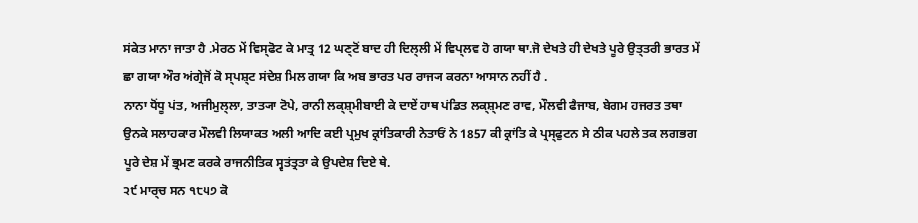ਸਂਕੇਤ ਮਾਨਾ ਜਾਤਾ ਹੈ .ਮੇਰਠ ਮੇਂ ਵਿਸ੍ਫੋਟ ਕੇ ਮਾਤ੍ਰ 12 ਘਣ੍ਟੋਂ ਬਾਦ ਹੀ ਦਿਲ੍ਲੀ ਮੇਂ ਵਿਪ੍ਲਵ ਹੋ ਗਯਾ ਥਾ.ਜੋ ਦੇਖਤੇ ਹੀ ਦੇਖਤੇ ਪੂਰੇ ਉਤ੍ਤਰੀ ਭਾਰਤ ਮੇਂ ਛਾ ਗਯਾ ਔਰ ਅਂਗ੍ਰੇਜੋਂ ਕੋ ਸ੍ਪਸ਼੍ਟ ਸਂਦੇਸ਼ ਮਿਲ ਗਯਾ ਕਿ ਅਬ ਭਾਰਤ ਪਰ ਰਾਜ੍ਯ ਕਰਨਾ ਆਸਾਨ ਨਹੀਂ ਹੈ .
ਨਾਨਾ ਧੋਂਧੂ ਪਂਤ, ਅਜੀਮੁਲ੍ਲਾ, ਤਾਤ੍ਯਾ ਟੋਪੇ, ਰਾਨੀ ਲਕ੍ਸ਼੍ਮੀਬਾਈ ਕੇ ਦਾਏਂ ਹਾਥ ਪਂਡਿਤ ਲਕ੍ਸ਼੍ਮਣ ਰਾਵ, ਮੌਲਵੀ ਫੈਜਾਬ, ਬੇਗਮ ਹਜਰਤ ਤਥਾ ਉਨਕੇ ਸਲਾਹਕਾਰ ਮੌਲਵੀ ਲਿਯਾਕਤ ਅਲੀ ਆਦਿ ਕਈ ਪ੍ਰਮੁਖ ਕ੍ਰਾਂਤਿਕਾਰੀ ਨੇਤਾਓਂ ਨੇ 1857 ਕੀ ਕ੍ਰਾਂਤਿ ਕੇ ਪ੍ਰਸ੍ਫੁਟਨ ਸੇ ਠੀਕ ਪਹਲੇ ਤਕ ਲਗਭਗ ਪੂਰੇ ਦੇਸ਼ ਮੇਂ ਭ੍ਰਮਣ ਕਰਕੇ ਰਾਜਨੀਤਿਕ ਸ੍ਵਤਂਤ੍ਰਤਾ ਕੇ ਉਪਦੇਸ਼ ਦਿਏ ਥੇ.
੨੯ ਮਾਰ੍ਚ ਸਨ ੧੮੫੭ ਕੋ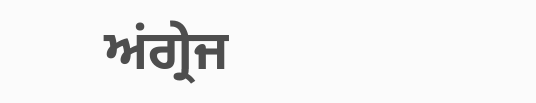ਅਂਗ੍ਰੇਜ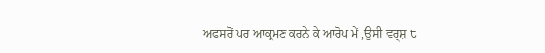ਅਫਸਰੋਂ ਪਰ ਆਕ੍ਰਮਣ ਕਰਨੇ ਕੇ ਆਰੋਪ ਮੇਂ ,ਉਸੀ ਵਰ੍ਸ਼ ੮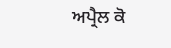ਅਪ੍ਰੈਲ ਕੋ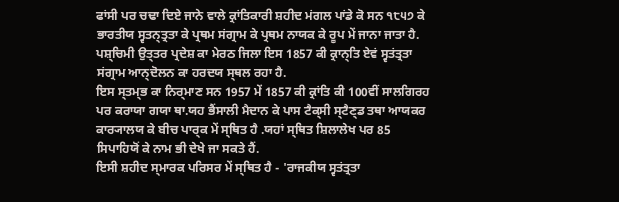ਫਾਂਸੀ ਪਰ ਚਢਾ ਦਿਏ ਜਾਨੇ ਵਾਲੇ ਕ੍ਰਾਂਤਿਕਾਰੀ ਸ਼ਹੀਦ ਮਂਗਲ ਪਾਂਡੇ ਕੋ ਸਨ ੧੮੫੭ ਕੇ ਭਾਰਤੀਯ ਸ੍ਵਤਨ੍ਤ੍ਰਤਾ ਕੇ ਪ੍ਰਥਮ ਸਂਗ੍ਰਾਮ ਕੇ ਪ੍ਰਥਮ ਨਾਯਕ ਕੇ ਰੂਪ ਮੇਂ ਜਾਨਾ ਜਾਤਾ ਹੈ.
ਪਸ਼੍ਚਿਮੀ ਉਤ੍ਤਰ ਪ੍ਰਦੇਸ਼ ਕਾ ਮੇਰਠ ਜਿਲਾ ਇਸ 1857 ਕੀ ਕ੍ਰਾਨ੍ਤਿ ਏਵਂ ਸ੍ਵਤਂਤ੍ਰਤਾ ਸਂਗ੍ਰਾਮ ਆਨ੍ਦੋਲਨ ਕਾ ਹਰਦਯ ਸ੍ਥਲ ਰਹਾ ਹੈ.
ਇਸ ਸ੍ਤਮ੍ਭ ਕਾ ਨਿਰ੍ਮਾਣ ਸਨ 1957 ਮੇਂ 1857 ਕੀ ਕ੍ਰਾਂਤਿ ਕੀ 100ਵੀਂ ਸਾਲਗਿਰਹ ਪਰ ਕਰਾਯਾ ਗਯਾ ਥਾ.ਯਹ ਭੈਂਸਾਲੀ ਮੈਦਾਨ ਕੇ ਪਾਸ ਟੈਕ੍ਸੀ ਸ੍ਟੈਣ੍ਡ ਤਥਾ ਆਯਕਰ ਕਾਰ੍ਯਾਲਯ ਕੇ ਬੀਚ ਪਾਰ੍ਕ ਮੇਂ ਸ੍ਥਿਤ ਹੈ .ਯਹਾਂ ਸ੍ਥਿਤ ਸ਼ਿਲਾਲੇਖ ਪਰ 85 ਸਿਪਾਹਿਯੋਂ ਕੇ ਨਾਮ ਭੀ ਦੇਖੇ ਜਾ ਸਕਤੇ ਹੈਂ.
ਇਸੀ ਸ਼ਹੀਦ ਸ੍ਮਾਰਕ ਪਰਿਸਰ ਮੇਂ ਸ੍ਥਿਤ ਹੈ - 'ਰਾਜਕੀਯ ਸ੍ਵਤਂਤ੍ਰਤਾ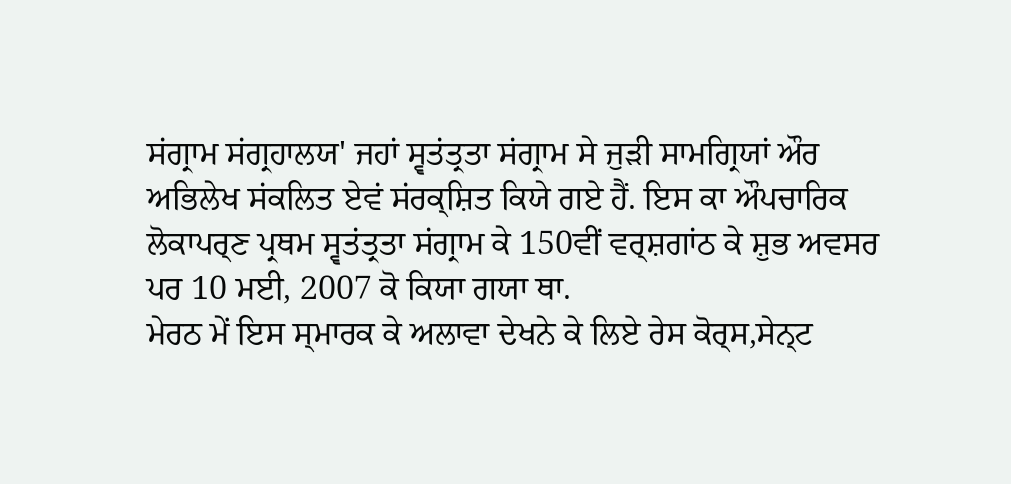ਸਂਗ੍ਰਾਮ ਸਂਗ੍ਰਹਾਲਯ' ਜਹਾਂ ਸ੍ਵਤਂਤ੍ਰਤਾ ਸਂਗ੍ਰਾਮ ਸੇ ਜੁਡ਼ੀ ਸਾਮਗ੍ਰਿਯਾਂ ਔਰ ਅਭਿਲੇਖ ਸਂਕਲਿਤ ਏਵਂ ਸਂਰਕ੍ਸ਼ਿਤ ਕਿਯੇ ਗਏ ਹੈਂ. ਇਸ ਕਾ ਔਪਚਾਰਿਕ ਲੋਕਾਪਰ੍ਣ ਪ੍ਰਥਮ ਸ੍ਵਤਂਤ੍ਰਤਾ ਸਂਗ੍ਰਾਮ ਕੇ 150ਵੀਂ ਵਰ੍ਸ਼ਗਾਂਠ ਕੇ ਸ਼ੁਭ ਅਵਸਰ ਪਰ 10 ਮਈ, 2007 ਕੋ ਕਿਯਾ ਗਯਾ ਥਾ.
ਮੇਰਠ ਮੇਂ ਇਸ ਸ੍ਮਾਰਕ ਕੇ ਅਲਾਵਾ ਦੇਖਨੇ ਕੇ ਲਿਏ ਰੇਸ ਕੋਰ੍ਸ,ਸੇਨ੍ਟ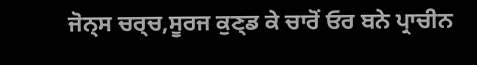ਜੋਨ੍ਸ ਚਰ੍ਚ,ਸੂਰਜ ਕੁਣ੍ਡ ਕੇ ਚਾਰੋਂ ਓਰ ਬਨੇ ਪ੍ਰਾਚੀਨ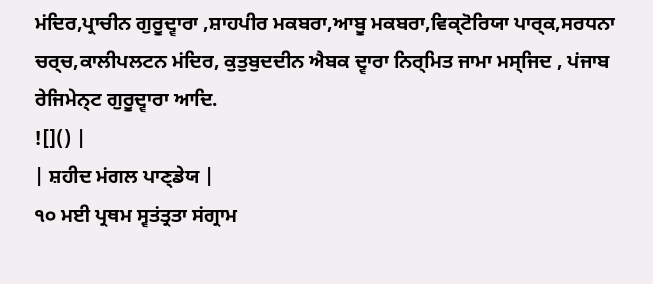ਮਂਦਿਰ,ਪ੍ਰਾਚੀਨ ਗੁਰੂਦ੍ਵਾਰਾ ,ਸ਼ਾਹਪੀਰ ਮਕਬਰਾ,ਆਬੂ ਮਕਬਰਾ,ਵਿਕ੍ਟੋਰਿਯਾ ਪਾਰ੍ਕ,ਸਰਧਨਾ ਚਰ੍ਚ,ਕਾਲੀਪਲਟਨ ਮਂਦਿਰ, ਕੁਤੁਬੁਦਦੀਨ ਐਬਕ ਦ੍ਵਾਰਾ ਨਿਰ੍ਮਿਤ ਜਾਮਾ ਮਸ੍ਜਿਦ , ਪਂਜਾਬ ਰੇਜਿਮੇਨ੍ਟ ਗੁਰੂਦ੍ਵਾਰਾ ਆਦਿ.
![]() |
| ਸ਼ਹੀਦ ਮਂਗਲ ਪਾਣ੍ਡੇਯ |
੧੦ ਮਈ ਪ੍ਰਥਮ ਸ੍ਵਤਂਤ੍ਰਤਾ ਸਂਗ੍ਰਾਮ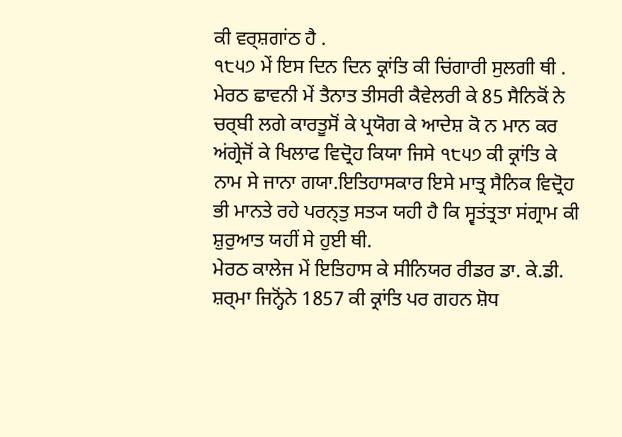ਕੀ ਵਰ੍ਸ਼ਗਾਂਠ ਹੈ .
੧੮੫੭ ਮੇਂ ਇਸ ਦਿਨ ਦਿਨ ਕ੍ਰਾਂਤਿ ਕੀ ਚਿਂਗਾਰੀ ਸੁਲਗੀ ਥੀ . ਮੇਰਠ ਛਾਵਨੀ ਮੇਂ ਤੈਨਾਤ ਤੀਸਰੀ ਕੈਵੇਲਰੀ ਕੇ 85 ਸੈਨਿਕੋਂ ਨੇ ਚਰ੍ਬੀ ਲਗੇ ਕਾਰਤੂਸੋਂ ਕੇ ਪ੍ਰਯੋਗ ਕੇ ਆਦੇਸ਼ ਕੋ ਨ ਮਾਨ ਕਰ ਅਂਗ੍ਰੇਜੋਂ ਕੇ ਖਿਲਾਫ ਵਿਦ੍ਰੋਹ ਕਿਯਾ ਜਿਸੇ ੧੮੫੭ ਕੀ ਕ੍ਰਾਂਤਿ ਕੇ ਨਾਮ ਸੇ ਜਾਨਾ ਗਯਾ.ਇਤਿਹਾਸਕਾਰ ਇਸੇ ਮਾਤ੍ਰ ਸੈਨਿਕ ਵਿਦ੍ਰੋਹ ਭੀ ਮਾਨਤੇ ਰਹੇ ਪਰਨ੍ਤੁ ਸਤ੍ਯ ਯਹੀ ਹੈ ਕਿ ਸ੍ਵਤਂਤ੍ਰਤਾ ਸਂਗ੍ਰਾਮ ਕੀ ਸ਼ੁਰੁਆਤ ਯਹੀਂ ਸੇ ਹੁਈ ਥੀ.
ਮੇਰਠ ਕਾਲੇਜ ਮੇਂ ਇਤਿਹਾਸ ਕੇ ਸੀਨਿਯਰ ਰੀਡਰ ਡਾ. ਕੇ.ਡੀ. ਸ਼ਰ੍ਮਾ ਜਿਨ੍ਹੋਂਨੇ 1857 ਕੀ ਕ੍ਰਾਂਤਿ ਪਰ ਗਹਨ ਸ਼ੋਧ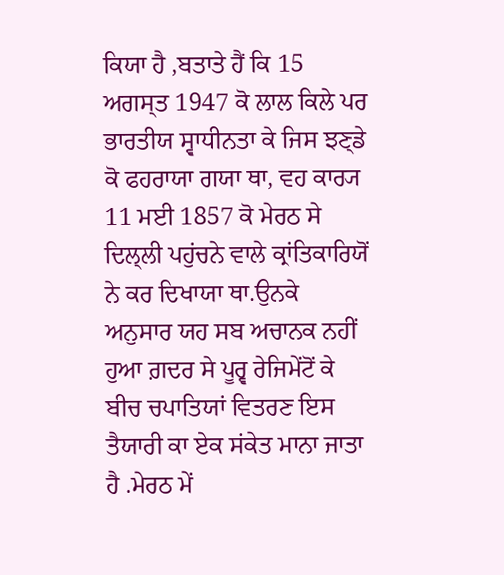ਕਿਯਾ ਹੈ ,ਬਤਾਤੇ ਹੈਂ ਕਿ 15 ਅਗਸ੍ਤ 1947 ਕੋ ਲਾਲ ਕਿਲੇ ਪਰ ਭਾਰਤੀਯ ਸ੍ਵਾਧੀਨਤਾ ਕੇ ਜਿਸ ਝਣ੍ਡੇ ਕੋ ਫਹਰਾਯਾ ਗਯਾ ਥਾ, ਵਹ ਕਾਰ੍ਯ 11 ਮਈ 1857 ਕੋ ਮੇਰਠ ਸੇ ਦਿਲ੍ਲੀ ਪਹੁਂਚਨੇ ਵਾਲੇ ਕ੍ਰਾਂਤਿਕਾਰਿਯੋਂ ਨੇ ਕਰ ਦਿਖਾਯਾ ਥਾ.ਉਨਕੇ ਅਨੁਸਾਰ ਯਹ ਸਬ ਅਚਾਨਕ ਨਹੀਂ ਹੁਆ ਗ਼ਦਰ ਸੇ ਪੂਰ੍ਵ ਰੇਜਿਮੇਂਟੋਂ ਕੇ ਬੀਚ ਚਪਾਤਿਯਾਂ ਵਿਤਰਣ ਇਸ ਤੈਯਾਰੀ ਕਾ ਏਕ ਸਂਕੇਤ ਮਾਨਾ ਜਾਤਾ ਹੈ .ਮੇਰਠ ਮੇਂ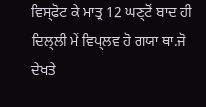ਵਿਸ੍ਫੋਟ ਕੇ ਮਾਤ੍ਰ 12 ਘਣ੍ਟੋਂ ਬਾਦ ਹੀ ਦਿਲ੍ਲੀ ਮੇਂ ਵਿਪ੍ਲਵ ਹੋ ਗਯਾ ਥਾ.ਜੋ ਦੇਖਤੇ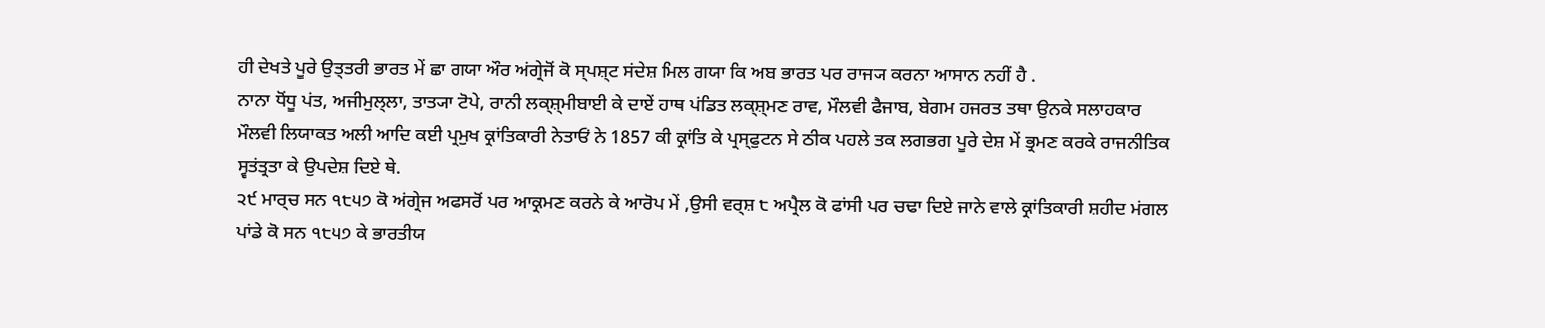ਹੀ ਦੇਖਤੇ ਪੂਰੇ ਉਤ੍ਤਰੀ ਭਾਰਤ ਮੇਂ ਛਾ ਗਯਾ ਔਰ ਅਂਗ੍ਰੇਜੋਂ ਕੋ ਸ੍ਪਸ਼੍ਟ ਸਂਦੇਸ਼ ਮਿਲ ਗਯਾ ਕਿ ਅਬ ਭਾਰਤ ਪਰ ਰਾਜ੍ਯ ਕਰਨਾ ਆਸਾਨ ਨਹੀਂ ਹੈ .
ਨਾਨਾ ਧੋਂਧੂ ਪਂਤ, ਅਜੀਮੁਲ੍ਲਾ, ਤਾਤ੍ਯਾ ਟੋਪੇ, ਰਾਨੀ ਲਕ੍ਸ਼੍ਮੀਬਾਈ ਕੇ ਦਾਏਂ ਹਾਥ ਪਂਡਿਤ ਲਕ੍ਸ਼੍ਮਣ ਰਾਵ, ਮੌਲਵੀ ਫੈਜਾਬ, ਬੇਗਮ ਹਜਰਤ ਤਥਾ ਉਨਕੇ ਸਲਾਹਕਾਰ ਮੌਲਵੀ ਲਿਯਾਕਤ ਅਲੀ ਆਦਿ ਕਈ ਪ੍ਰਮੁਖ ਕ੍ਰਾਂਤਿਕਾਰੀ ਨੇਤਾਓਂ ਨੇ 1857 ਕੀ ਕ੍ਰਾਂਤਿ ਕੇ ਪ੍ਰਸ੍ਫੁਟਨ ਸੇ ਠੀਕ ਪਹਲੇ ਤਕ ਲਗਭਗ ਪੂਰੇ ਦੇਸ਼ ਮੇਂ ਭ੍ਰਮਣ ਕਰਕੇ ਰਾਜਨੀਤਿਕ ਸ੍ਵਤਂਤ੍ਰਤਾ ਕੇ ਉਪਦੇਸ਼ ਦਿਏ ਥੇ.
੨੯ ਮਾਰ੍ਚ ਸਨ ੧੮੫੭ ਕੋ ਅਂਗ੍ਰੇਜ ਅਫਸਰੋਂ ਪਰ ਆਕ੍ਰਮਣ ਕਰਨੇ ਕੇ ਆਰੋਪ ਮੇਂ ,ਉਸੀ ਵਰ੍ਸ਼ ੮ ਅਪ੍ਰੈਲ ਕੋ ਫਾਂਸੀ ਪਰ ਚਢਾ ਦਿਏ ਜਾਨੇ ਵਾਲੇ ਕ੍ਰਾਂਤਿਕਾਰੀ ਸ਼ਹੀਦ ਮਂਗਲ ਪਾਂਡੇ ਕੋ ਸਨ ੧੮੫੭ ਕੇ ਭਾਰਤੀਯ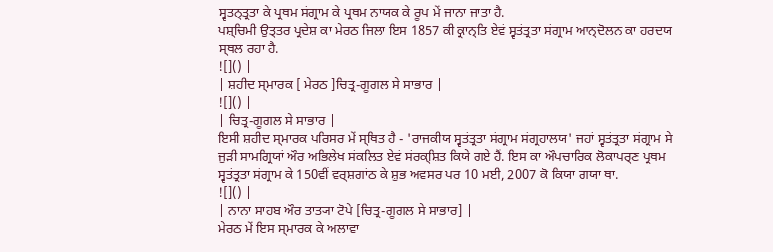ਸ੍ਵਤਨ੍ਤ੍ਰਤਾ ਕੇ ਪ੍ਰਥਮ ਸਂਗ੍ਰਾਮ ਕੇ ਪ੍ਰਥਮ ਨਾਯਕ ਕੇ ਰੂਪ ਮੇਂ ਜਾਨਾ ਜਾਤਾ ਹੈ.
ਪਸ਼੍ਚਿਮੀ ਉਤ੍ਤਰ ਪ੍ਰਦੇਸ਼ ਕਾ ਮੇਰਠ ਜਿਲਾ ਇਸ 1857 ਕੀ ਕ੍ਰਾਨ੍ਤਿ ਏਵਂ ਸ੍ਵਤਂਤ੍ਰਤਾ ਸਂਗ੍ਰਾਮ ਆਨ੍ਦੋਲਨ ਕਾ ਹਰਦਯ ਸ੍ਥਲ ਰਹਾ ਹੈ.
![]() |
| ਸ਼ਹੀਦ ਸ੍ਮਾਰਕ [ ਮੇਰਠ ]ਚਿਤ੍ਰ-ਗੂਗਲ ਸੇ ਸਾਭਾਰ |
![]() |
| ਚਿਤ੍ਰ-ਗੂਗਲ ਸੇ ਸਾਭਾਰ |
ਇਸੀ ਸ਼ਹੀਦ ਸ੍ਮਾਰਕ ਪਰਿਸਰ ਮੇਂ ਸ੍ਥਿਤ ਹੈ - 'ਰਾਜਕੀਯ ਸ੍ਵਤਂਤ੍ਰਤਾ ਸਂਗ੍ਰਾਮ ਸਂਗ੍ਰਹਾਲਯ' ਜਹਾਂ ਸ੍ਵਤਂਤ੍ਰਤਾ ਸਂਗ੍ਰਾਮ ਸੇ ਜੁਡ਼ੀ ਸਾਮਗ੍ਰਿਯਾਂ ਔਰ ਅਭਿਲੇਖ ਸਂਕਲਿਤ ਏਵਂ ਸਂਰਕ੍ਸ਼ਿਤ ਕਿਯੇ ਗਏ ਹੈਂ. ਇਸ ਕਾ ਔਪਚਾਰਿਕ ਲੋਕਾਪਰ੍ਣ ਪ੍ਰਥਮ ਸ੍ਵਤਂਤ੍ਰਤਾ ਸਂਗ੍ਰਾਮ ਕੇ 150ਵੀਂ ਵਰ੍ਸ਼ਗਾਂਠ ਕੇ ਸ਼ੁਭ ਅਵਸਰ ਪਰ 10 ਮਈ, 2007 ਕੋ ਕਿਯਾ ਗਯਾ ਥਾ.
![]() |
| ਨਾਨਾ ਸਾਹਬ ਔਰ ਤਾਤ੍ਯਾ ਟੋਪੇ [ਚਿਤ੍ਰ-ਗੂਗਲ ਸੇ ਸਾਭਾਰ] |
ਮੇਰਠ ਮੇਂ ਇਸ ਸ੍ਮਾਰਕ ਕੇ ਅਲਾਵਾ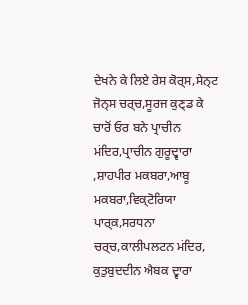ਦੇਖਨੇ ਕੇ ਲਿਏ ਰੇਸ ਕੋਰ੍ਸ,ਸੇਨ੍ਟ ਜੋਨ੍ਸ ਚਰ੍ਚ,ਸੂਰਜ ਕੁਣ੍ਡ ਕੇ ਚਾਰੋਂ ਓਰ ਬਨੇ ਪ੍ਰਾਚੀਨ ਮਂਦਿਰ,ਪ੍ਰਾਚੀਨ ਗੁਰੂਦ੍ਵਾਰਾ ,ਸ਼ਾਹਪੀਰ ਮਕਬਰਾ,ਆਬੂ ਮਕਬਰਾ,ਵਿਕ੍ਟੋਰਿਯਾ ਪਾਰ੍ਕ,ਸਰਧਨਾ ਚਰ੍ਚ,ਕਾਲੀਪਲਟਨ ਮਂਦਿਰ, ਕੁਤੁਬੁਦਦੀਨ ਐਬਕ ਦ੍ਵਾਰਾ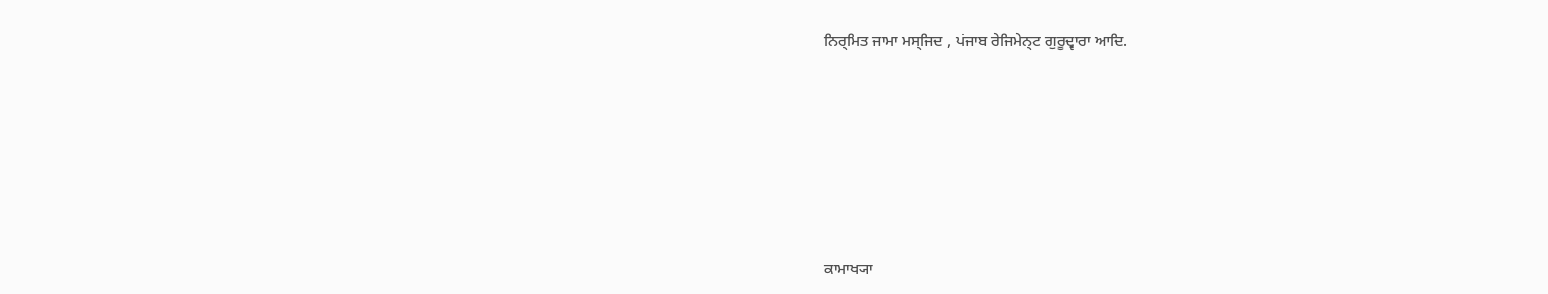ਨਿਰ੍ਮਿਤ ਜਾਮਾ ਮਸ੍ਜਿਦ , ਪਂਜਾਬ ਰੇਜਿਮੇਨ੍ਟ ਗੁਰੂਦ੍ਵਾਰਾ ਆਦਿ.







ਕਾਮਾਖ੍ਯਾ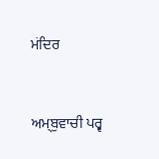ਮਂਦਿਰ


ਅਮ੍ਬੁਵਾਚੀ ਪਰ੍ਵ